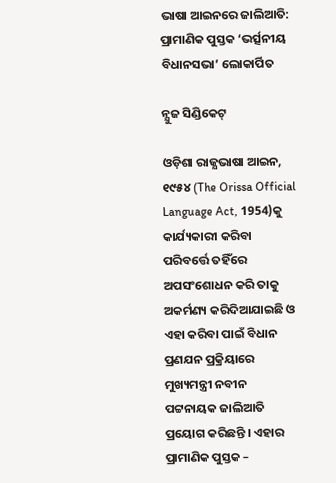ଭାଷା ଆଇନରେ ଜାଲିଆତି: ପ୍ରାମାଣିକ ପୁସ୍ତକ ‘ଭର୍ତ୍ସନୀୟ ବିଧାନସଭା’ ଲୋକାର୍ପିତ

ନ୍ଯୁଜ ସିଣ୍ଡିକେଟ୍

ଓଡ଼ିଶା ରାଜ୍ଯଭାଷା ଆଇନ, ୧୯୫୪ (The Orissa Official Language Act, 1954)କୁ କାର୍ଯ୍ୟକାରୀ କରିବା ପରିବର୍ତ୍ତେ ତହିଁରେ  ଅପସଂଶୋଧନ କରି ତାକୁ ଅକର୍ମଣ୍ୟ କରିଦିଆଯାଇଛି ଓ ଏହା କରିବା ପାଇଁ ବିଧାନ ପ୍ରଣଯନ ପ୍ରକ୍ରିୟାରେ ମୁଖ୍ୟମନ୍ତ୍ରୀ ନବୀନ ପଟ୍ଟନାୟକ ଜାଲିଆତି ପ୍ରୟୋଗ କରିଛନ୍ତି । ଏହାର ପ୍ରାମାଣିକ ପୁସ୍ତକ –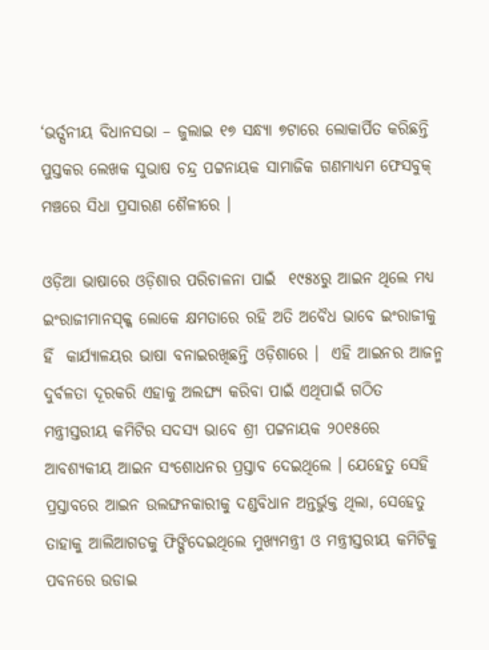‘ଭର୍ତ୍ସନୀୟ ବିଧାନସଭା – ଜୁଲାଇ ୧୭ ସନ୍ଧ୍ୟା ୭ଟାରେ ଲୋକାର୍ପିତ କରିଛନ୍ତି ପୁସ୍ତକର ଲେଖକ ସୁଭାଷ ଚନ୍ଦ୍ର ପଟ୍ଟନାୟକ ସାମାଜିକ ଗଣମାଧ୍ୟମ ଫେସବୁକ୍ ମଞ୍ଚରେ ସିଧା ପ୍ରସାରଣ ଶୈଳୀରେ ।

ଓଡ଼ିଆ ଭାଷାରେ ଓଡ଼ିଶାର ପରିଚାଳନା ପାଇଁ  ୧୯୫୪ରୁ ଆଇନ ଥିଲେ ମଧ୍ୟ ଇଂରାଜୀମାନସ୍କ୍କ ଲୋକେ କ୍ଷମତାରେ ରହି ଅତି ଅବୈଧ ଭାବେ ଇଂରାଜୀକୁ ହିଁ  କାର୍ଯ୍ୟାଳୟର ଭାଷା ବନାଇରଖିଛନ୍ତି ଓଡ଼ିଶାରେ ।  ଏହି ଆଇନର ଆଜନ୍ମ ଦୁର୍ବଳତା ଦୂରକରି ଏହାକୁ ଅଲଙ୍ଘ୍ଯ କରିବା ପାଇଁ ଏଥିପାଇଁ ଗଠିତ ମନ୍ତ୍ରୀସ୍ତରୀୟ କମିଟିର ସଦସ୍ୟ ଭାବେ ଶ୍ରୀ ପଟ୍ଟନାୟକ ୨୦୧୫ରେ ଆବଶ୍ୟକୀୟ ଆଇନ ସଂଶୋଧନର ପ୍ରସ୍ତାବ ଦେଇଥିଲେ । ଯେହେତୁ ସେହି ପ୍ରସ୍ତାବରେ ଆଇନ ଉଲଙ୍ଘନକାରୀକୁ ଦଣ୍ଡବିଧାନ ଅନ୍ତର୍ଭୁକ୍ତ ଥିଲା, ସେହେତୁ ତାହାକୁ ଆଲିଆଗଡକୁ ଫିଙ୍ଗିଦେଇଥିଲେ ମୁଖ୍ୟମନ୍ତ୍ରୀ ଓ ମନ୍ତ୍ରୀସ୍ତରୀୟ କମିଟିକୁ ପବନରେ ଉଡାଇ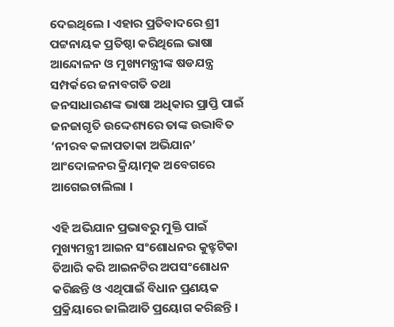ଦେଇଥିଲେ । ଏହାର ପ୍ରତିବାଦରେ ଶ୍ରୀ ପଟ୍ଟନାୟକ ପ୍ରତିଷ୍ଠା କରିଥିଲେ ଭାଷା ଆନ୍ଦୋଳନ ଓ ମୁଖ୍ୟମନ୍ତ୍ରୀଙ୍କ ଷଡଯନ୍ତ୍ର ସମ୍ପର୍କରେ ଜନାବଗତି ତଥା ଜନସାଧାରଣଙ୍କ ଭାଷା ଅଧିକାର ପ୍ରାପ୍ତି ପାଇଁ ଜନଜାଗୃତି ଉଦ୍ଦେଶ୍ୟରେ ତାଙ୍କ ଉଦ୍ଭାବିତ ‘ନୀରବ କଳାପତାକା ଅଭିଯାନ’ ଆଂଦୋଳନର କ୍ରିୟାତ୍ମକ ଅବେଗରେ ଆଗେଇଚାଲିଲା ।

ଏହି ଅଭିଯାନ ପ୍ରଭାବରୁ ମୁକ୍ତି ପାଇଁ ମୁଖ୍ୟମନ୍ତ୍ରୀ ଆଇନ ସଂଶୋଧନର କୁଝ୍ହଟିକା ତିଆରି କରି ଆଇନଟିର ଅପସଂଶୋଧନ କରିଛନ୍ତି ଓ ଏଥିପାଇଁ ବିଧାନ ପ୍ରଣୟକ ପ୍ରକ୍ରିୟାରେ ଜାଲିଆତି ପ୍ରୟୋଗ କରିଛନ୍ତି ।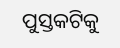ପୁସ୍ତକଟିକୁ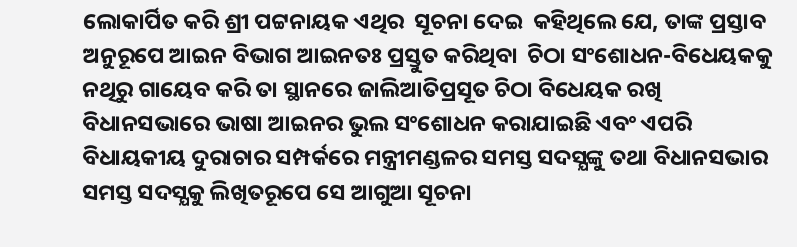ଲୋକାର୍ପିତ କରି ଶ୍ରୀ ପଟ୍ଟନାୟକ ଏଥିର  ସୂଚନା ଦେଇ  କହିଥିଲେ ଯେ, ତାଙ୍କ ପ୍ରସ୍ତାବ ଅନୁରୂପେ ଆଇନ ବିଭାଗ ଆଇନତଃ ପ୍ରସ୍ତୁତ କରିଥିବା  ଚିଠା ସଂଶୋଧନ-ବିଧେୟକକୁ ନଥିରୁ ଗାୟେବ କରି ତା ସ୍ଥାନରେ ଜାଲିଆତିପ୍ରସୂତ ଚିଠା ବିଧେୟକ ରଖି ବିଧାନସଭାରେ ଭାଷା ଆଇନର ଭୁଲ ସଂଶୋଧନ କରାଯାଇଛି ଏବଂ ଏପରି ବିଧାୟକୀୟ ଦୁରାଚାର ସମ୍ପର୍କରେ ମନ୍ତ୍ରୀମଣ୍ଡଳର ସମସ୍ତ ସଦସ୍ଯଙ୍କୁ ତଥା ବିଧାନସଭାର ସମସ୍ତ ସଦସ୍ଯକୁ ଲିଖିତରୂପେ ସେ ଆଗୁଆ ସୂଚନା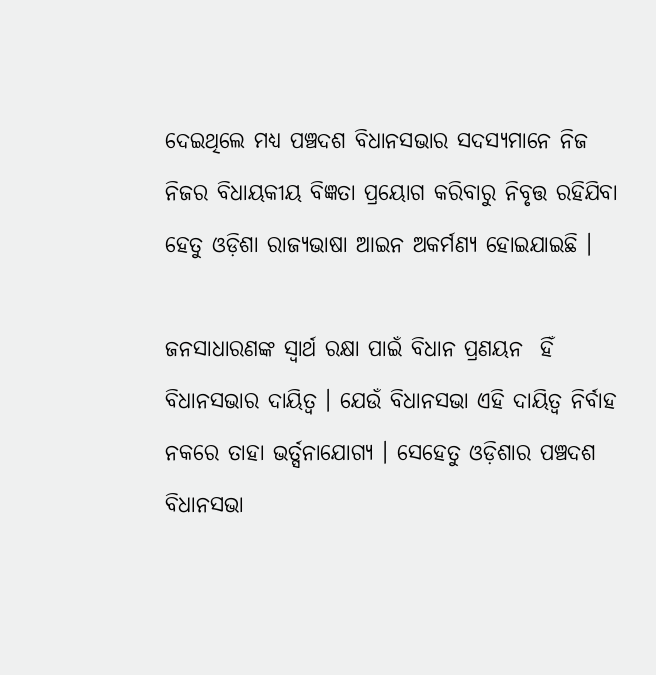ଦେଇଥିଲେ ମଧ୍ୟ ପଞ୍ଚଦଶ ବିଧାନସଭାର ସଦସ୍ୟମାନେ ନିଜ ନିଜର ବିଧାୟକୀୟ ବିଜ୍ଞତା ପ୍ରୟୋଗ କରିବାରୁ ନିବୃତ୍ତ ରହିଯିବା ହେତୁ ଓଡ଼ିଶା ରାଜ୍ଯଭାଷା ଆଇନ ଅକର୍ମଣ୍ୟ ହୋଇଯାଇଛି ।

ଜନସାଧାରଣଙ୍କ ସ୍ଵାର୍ଥ ରକ୍ଷା ପାଇଁ ବିଧାନ ପ୍ରଣୟନ  ହିଁ ବିଧାନସଭାର ଦାୟିତ୍ଵ । ଯେଉଁ ବିଧାନସଭା ଏହି ଦାୟିତ୍ଵ ନିର୍ବାହ ନକରେ ତାହା ଭର୍ତ୍ସନାଯୋଗ୍ୟ । ସେହେତୁ ଓଡ଼ିଶାର ପଞ୍ଚଦଶ ବିଧାନସଭା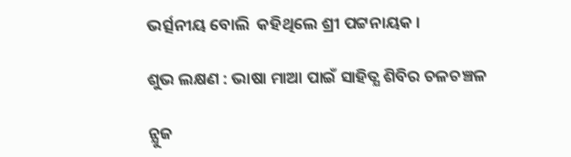ଭର୍ତ୍ସନୀୟ ବୋଲି  କହିଥିଲେ ଶ୍ରୀ ପଟ୍ଟନାୟକ ।

ଶୁଭ ଲକ୍ଷଣ : ଭାଷା ମାଆ ପାଇଁ ସାହିତ୍ଯ ଶିବିର ଚଳଚଞ୍ଚଳ

ନ୍ଯୁଜ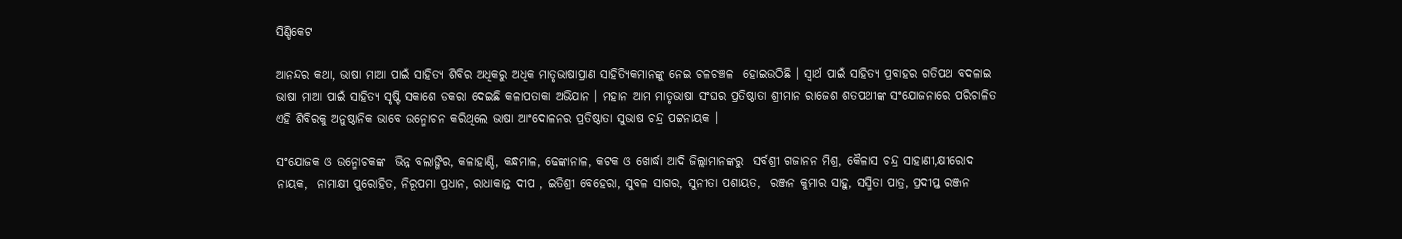ସିଣ୍ଡିକେଟ

ଆନନ୍ଦର କଥା, ଭାଷା ମାଆ ପାଇଁ ସାହିତ୍ଯ ଶିବିର ଅଧିକରୁ ଅଧିକ ମାତୃଭାଷାପ୍ରାଣ ସାହିତ୍ଯିକମାନଙ୍କୁ ନେଇ ଚଳଚଞ୍ଚଳ  ହୋଇଉଠିଛି । ସ୍ଵାର୍ଥ ପାଇଁ ସାହିତ୍ଯ ପ୍ରବାହର ଗତିପଥ ବଦଳାଇ ଭାଷା ମାଆ ପାଇଁ ସାହିତ୍ଯ ସୃଷ୍ଟି ସକାଶେ ଡକରା ଦେଇଛି କଳାପତାକା ଅଭିଯାନ । ମହାନ ଆମ ମାତୃଭାଷା ସଂଘର ପ୍ରତିଷ୍ଠାତା ଶ୍ରୀମାନ ରାଜେଶ ଶତପଥୀଙ୍କ ସଂଯୋଜନାରେ ପରିଚାଳିତ ଏହି ଶିବିରକୁ ଅନୁଷ୍ଠାନିକ ଭାବେ ଉନ୍ମୋଚନ କରିଥିଲେ ଭାଷା ଆଂଦୋଳନର ପ୍ରତିଷ୍ଠାତା ସୁଭାଷ ଚନ୍ଦ୍ର ପଟ୍ଟନାୟକ ।

ସଂଯୋଜକ ଓ ଉନ୍ମୋଚକଙ୍କ  ଭିନ୍ନ ବଲାଙ୍ଗିର, କଳାହାଣ୍ଡି, କନ୍ଧମାଳ, ଢେଙ୍କାନାଳ, କଟକ ଓ ଖୋର୍ଦ୍ଧା ଆଦି ଜିଲ୍ଲାମାନଙ୍କରୁ  ସର୍ବଶ୍ରୀ ଗଜାନନ ମିଶ୍ର, କୈଳାସ ଚନ୍ଦ୍ର ସାହାଣୀ,କ୍ଷୀରୋଦ ନାୟକ,  ନାମାକ୍ଷୀ ପୁରୋହିତ, ନିରୂପମା ପ୍ରଧାନ, ରାଧାକାନ୍ତ ଦୀପ , ଇତିଶ୍ରୀ ବେହେରା, ସୁବଳ ସାଗର, ସୁନୀତା ପଶାୟତ,  ରଞ୍ଜନ କୁମାର ସାହୁ, ସସ୍ମିତା ପାତ୍ର, ପ୍ରଦୀପ୍ତ ରଞ୍ଜନ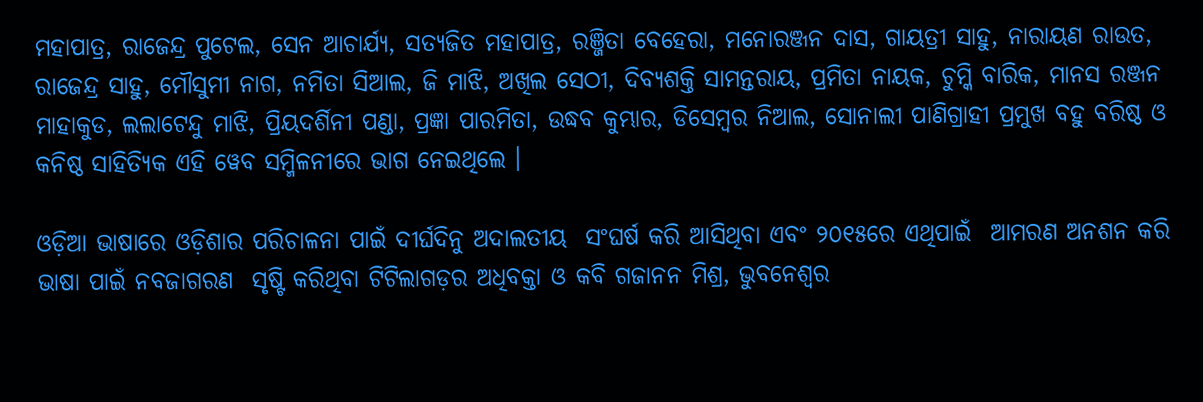ମହାପାତ୍ର, ରାଜେନ୍ଦ୍ର ପୁଟେଲ, ସେନ ଆଚାର୍ଯ୍ୟ, ସତ୍ୟଜିତ ମହାପାତ୍ର, ରଞ୍ଜିତା ବେହେରା, ମନୋରଞ୍ଜନ ଦାସ, ଗାୟତ୍ରୀ ସାହୁ, ନାରାୟଣ ରାଉତ, ରାଜେନ୍ଦ୍ର ସାହୁ, ମୌସୁମୀ ନାଗ, ନମିତା ସିଆଲ, ଜି ମାଝି, ଅଖିଲ ସେଠୀ, ଦିବ୍ୟଶକ୍ତି ସାମନ୍ତରାୟ, ପ୍ରମିତା ନାୟକ, ଚୁମ୍କି ବାରିକ, ମାନସ ରଞ୍ଜନ ମାହାକୁଡ, ଲଲାଟେନ୍ଦୁ ମାଝି, ପ୍ରିୟଦର୍ଶିନୀ ପଣ୍ଡା, ପ୍ରଜ୍ଞା ପାରମିତା, ଉଦ୍ଧବ କୁମ୍ଭାର, ଡିସେମ୍ବର ନିଆଲ, ସୋନାଲୀ ପାଣିଗ୍ରାହୀ ପ୍ରମୁଖ ବହୁ ବରିଷ୍ଠ ଓ କନିଷ୍ଠ ସାହିତ୍ୟିକ ଏହି ୱେବ ସମ୍ମିଳନୀରେ ଭାଗ ନେଇଥିଲେ ।

ଓଡ଼ିଆ ଭାଷାରେ ଓଡ଼ିଶାର ପରିଚାଳନା ପାଇଁ ଦୀର୍ଘଦିନୁ ଅଦାଲତୀୟ  ସଂଘର୍ଷ କରି ଆସିଥିବା ଏବଂ ୨୦୧୫ରେ ଏଥିପାଇଁ  ଆମରଣ ଅନଶନ କରି ଭାଷା ପାଇଁ ନବଜାଗରଣ  ସୃଷ୍ଟି କରିଥିବା ଟିଟିଲାଗଡ଼ର ଅଧିବକ୍ତା ଓ କବି ଗଜାନନ ମିଶ୍ର, ଭୁବନେଶ୍ବର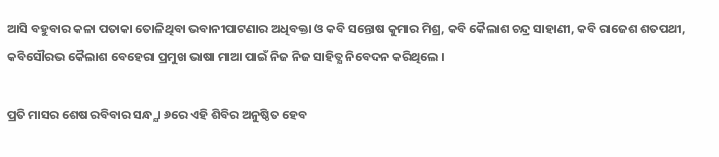ଆସି ବହୁବାର କଳା ପତାକା ତୋଳିଥିବା ଭବାନୀପାଟଣାର ଅଧିବକ୍ତା ଓ କବି ସନ୍ତୋଷ କୁମାର ମିଶ୍ର, କବି କୈଲାଶ ଚନ୍ଦ୍ର ସାହାଣୀ, କବି ରାଜେଶ ଶତପଥୀ, କବିସୌରଭ କୈଲାଶ ବେହେରା ପ୍ରମୁଖ ଭାଷା ମାଆ ପାଇଁ ନିଜ ନିଜ ସାହିତ୍ଯ ନିବେଦନ କରିଥିଲେ ।

ପ୍ରତି ମାସର ଶେଷ ରବିବାର ସନ୍ଧ୍ଯା ୬ରେ ଏହି ଶିବିର ଅନୁଷ୍ଠିତ ହେବ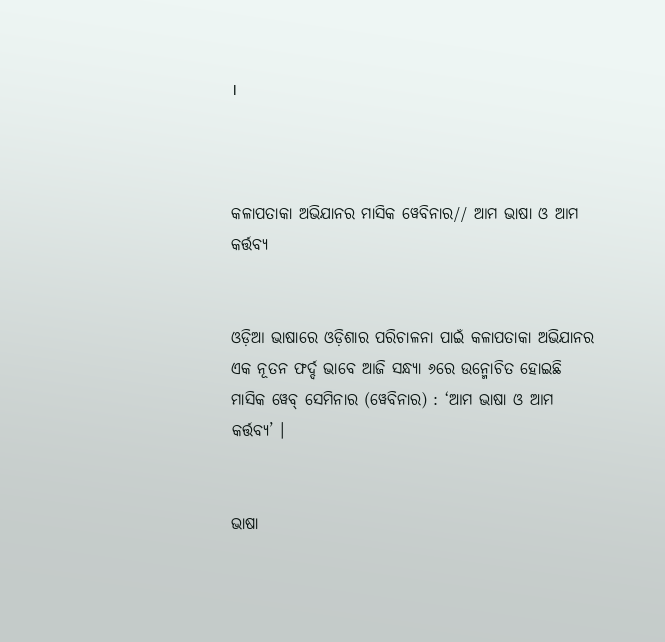।



କଳାପତାକା ଅଭିଯାନର ମାସିକ ୱେବିନାର// ଆମ ଭାଷା ଓ ଆମ କର୍ତ୍ତବ୍ୟ


ଓଡ଼ିଆ ଭାଷାରେ ଓଡ଼ିଶାର ପରିଚାଳନା ପାଇଁ କଳାପତାକା ଅଭିଯାନର ଏକ ନୂତନ ଫର୍ଦ୍ଦ ଭାବେ ଆଜି ସନ୍ଧ୍ଯା ୬ରେ ଉନ୍ମୋଚିତ ହୋଇଛି ମାସିକ ୱେବ୍ ସେମିନାର (ୱେବିନାର) : ‘ଆମ ଭାଷା ଓ ଆମ କର୍ତ୍ତବ୍ୟ’ ।


ଭାଷା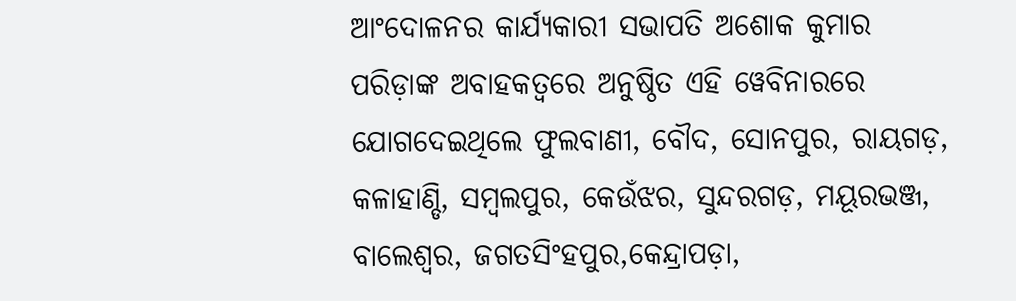ଆଂଦୋଳନର କାର୍ଯ୍ୟକାରୀ ସଭାପତି ଅଶୋକ କୁମାର ପରିଡ଼ାଙ୍କ ଅବାହକତ୍ବରେ ଅନୁଷ୍ଠିତ ଏହି ୱେବିନାରରେ ଯୋଗଦେଇଥିଲେ ଫୁଲବାଣୀ, ବୌଦ, ସୋନପୁର, ରାୟଗଡ଼, କଳାହାଣ୍ଡି, ସମ୍ବଲପୁର, କେଉଁଝର, ସୁନ୍ଦରଗଡ଼, ମୟୂରଭଞ୍ଜ, ବାଲେଶ୍ଵର, ଜଗତସିଂହପୁର,କେନ୍ଦ୍ରାପଡ଼ା,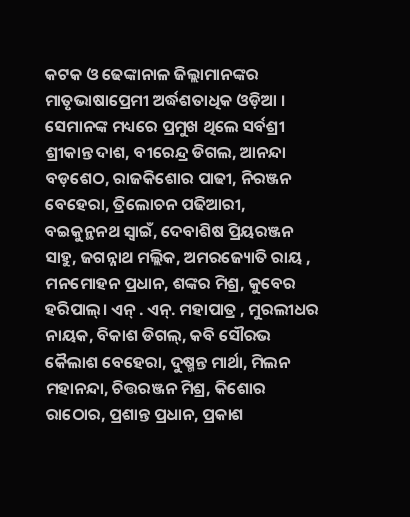କଟକ ଓ ଢେଙ୍କାନାଳ ଜିଲ୍ଲାମାନଙ୍କର ମାତୃଭାଷାପ୍ରେମୀ ଅର୍ଦ୍ଧଶତାଧିକ ଓଡ଼ିଆ । ସେମାନଙ୍କ ମଧ୍ୟରେ ପ୍ରମୁଖ ଥିଲେ ସର୍ବଶ୍ରୀ ଶ୍ରୀକାନ୍ତ ଦାଶ, ବୀରେନ୍ଦ୍ର ଡିଗଲ, ଆନନ୍ଦା ବଡ଼ଶେଠ, ରାଜକିଶୋର ପାଢୀ, ନିରଞ୍ଜନ ବେହେରା, ତ୍ରିଲୋଚନ ପଢିଆରୀ, ବଇକୁନ୍ଥନଥ ସ୍ଵାଇଁ, ଦେବାଶିଷ ପ୍ରିୟରଞ୍ଜନ ସାହୁ, ଜଗନ୍ନାଥ ମଲ୍ଲିକ, ଅମରଜ୍ୟୋତି ରାୟ , ମନମୋହନ ପ୍ରଧାନ, ଶଙ୍କର ମିଶ୍ର, କୁବେର ହରିପାଲ୍। ଏନ୍ . ଏନ୍. ମହାପାତ୍ର , ମୁରଲୀଧର ନାୟକ, ବିକାଶ ଡିଗଲ୍, କବି ସୌରଭ କୈଲାଶ ବେହେରା, ଦୁଷ୍ମନ୍ତ ମାର୍ଥା, ମିଲନ ମହାନନ୍ଦା, ଚିତ୍ତରଞ୍ଜନ ମିଶ୍ର, କିଶୋର ରାଠୋର, ପ୍ରଶାନ୍ତ ପ୍ରଧାନ, ପ୍ରକାଶ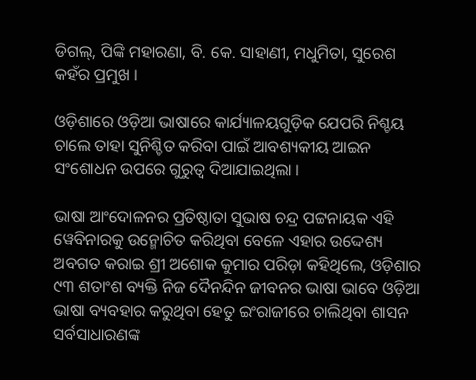ଡିଗଲ୍, ପିଙ୍କି ମହାରଣା, ବି. କେ. ସାହାଣୀ, ମଧୁମିତା, ସୁରେଶ କହଁର ପ୍ରମୁଖ ।

ଓଡ଼ିଶାରେ ଓଡ଼ିଆ ଭାଷାରେ କାର୍ଯ୍ୟାଳୟଗୁଡ଼ିକ ଯେପରି ନିଶ୍ଚୟ ଚାଲେ ତାହା ସୁନିଶ୍ଚିତ କରିବା ପାଇଁ ଆବଶ୍ୟକୀୟ ଆଇନ ସଂଶୋଧନ ଉପରେ ଗୁରୁତ୍ଵ ଦିଆଯାଇଥିଲା ।

ଭାଷା ଆଂଦୋଳନର ପ୍ରତିଷ୍ଠାତା ସୁଭାଷ ଚନ୍ଦ୍ର ପଟ୍ଟନାୟକ ଏହି ୱେବିନାରକୁ ଉନ୍ମୋଚିତ କରିଥିବା ବେଳେ ଏହାର ଉଦ୍ଦେଶ୍ୟ ଅବଗତ କରାଇ ଶ୍ରୀ ଅଶୋକ କୁମାର ପରିଡ଼ା କହିଥିଲେ, ଓଡ଼ିଶାର ୯୩ ଶତାଂଶ ବ୍ୟକ୍ତି ନିଜ ଦୈନନ୍ଦିନ ଜୀବନର ଭାଷା ଭାବେ ଓଡ଼ିଆ ଭାଷା ବ୍ୟବହାର କରୁଥିବା ହେତୁ ଇଂରାଜୀରେ ଚାଲିଥିବା ଶାସନ ସର୍ବସାଧାରଣଙ୍କ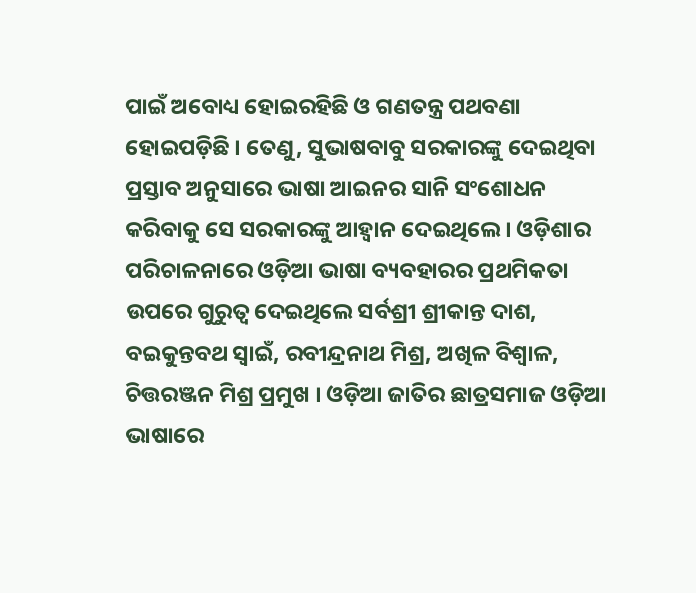ପାଇଁ ଅବୋଧ୍ୟ ହୋଇରହିଛି ଓ ଗଣତନ୍ତ୍ର ପଥବଣା ହୋଇପଡ଼ିଛି । ତେଣୁ, ସୁଭାଷବାବୁ ସରକାରଙ୍କୁ ଦେଇଥିବା ପ୍ରସ୍ତାବ ଅନୁସାରେ ଭାଷା ଆଇନର ସାନି ସଂଶୋଧନ କରିବାକୁ ସେ ସରକାରଙ୍କୁ ଆହ୍ଵାନ ଦେଇଥିଲେ । ଓଡ଼ିଶାର ପରିଚାଳନାରେ ଓଡ଼ିଆ ଭାଷା ବ୍ୟବହାରର ପ୍ରଥମିକତା ଉପରେ ଗୁରୁତ୍ଵ ଦେଇଥିଲେ ସର୍ବଶ୍ରୀ ଶ୍ରୀକାନ୍ତ ଦାଶ, ବଇକୁନ୍ତବଥ ସ୍ଵାଇଁ, ରବୀନ୍ଦ୍ରନାଥ ମିଶ୍ର, ଅଖିଳ ବିଶ୍ଵାଳ, ଚିତ୍ତରଞ୍ଜନ ମିଶ୍ର ପ୍ରମୁଖ । ଓଡ଼ିଆ ଜାତିର ଛାତ୍ରସମାଜ ଓଡ଼ିଆ ଭାଷାରେ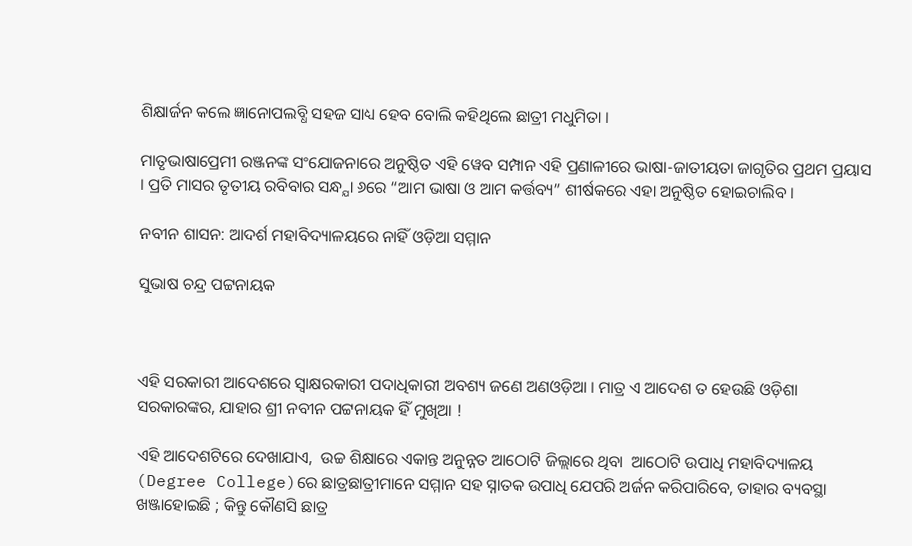ଶିକ୍ଷାର୍ଜନ କଲେ ଜ୍ଞାନୋପଲବ୍ଧି ସହଜ ସାଧ୍ୟ ହେବ ବୋଲି କହିଥିଲେ ଛାତ୍ରୀ ମଧୁମିତା ।

ମାତୃଭାଷାପ୍ରେମୀ ରଞ୍ଜନଙ୍କ ସଂଯୋଜନାରେ ଅନୁଷ୍ଠିତ ଏହି ୱେବ ସମ୍ପାନ ଏହି ପ୍ରଣାଳୀରେ ଭାଷା-ଜାତୀୟତା ଜାଗୃତିର ପ୍ରଥମ ପ୍ରୟାସ । ପ୍ରତି ମାସର ତୃତୀୟ ରବିବାର ସନ୍ଧ୍ଯା ୬ରେ “ଆମ ଭାଷା ଓ ଆମ କର୍ତ୍ତବ୍ୟ” ଶୀର୍ଷକରେ ଏହା ଅନୁଷ୍ଠିତ ହୋଇଚାଲିବ ।

ନବୀନ ଶାସନ: ଆଦର୍ଶ ମହାବିଦ୍ୟାଳୟରେ ନାହିଁ ଓଡ଼ିଆ ସମ୍ମାନ

ସୁଭାଷ ଚନ୍ଦ୍ର ପଟ୍ଟନାୟକ



ଏହି ସରକାରୀ ଆଦେଶରେ ସ୍ବାକ୍ଷରକାରୀ ପଦାଧିକାରୀ ଅବଶ୍ୟ ଜଣେ ଅଣଓଡ଼ିଆ । ମାତ୍ର ଏ ଆଦେଶ ତ ହେଉଛି ଓଡ଼ିଶା ସରକାରଙ୍କର, ଯାହାର ଶ୍ରୀ ନବୀନ ପଟ୍ଟନାୟକ ହିଁ ମୁଖିଆ !

ଏହି ଆଦେଶଟିରେ ଦେଖାଯାଏ,  ଉଚ୍ଚ ଶିକ୍ଷାରେ ଏକାନ୍ତ ଅନୁନ୍ନତ ଆଠୋଟି ଜିଲ୍ଲାରେ ଥିବା  ଆଠୋଟି ଉପାଧି ମହାବିଦ୍ୟାଳୟ (Degree College)ରେ ଛାତ୍ରଛାତ୍ରୀମାନେ ସମ୍ମାନ ସହ ସ୍ନାତକ ଉପାଧି ଯେପରି ଅର୍ଜନ କରିପାରିବେ, ତାହାର ବ୍ୟବସ୍ଥା ଖଞ୍ଜାହୋଇଛି ; କିନ୍ତୁ କୌଣସି ଛାତ୍ର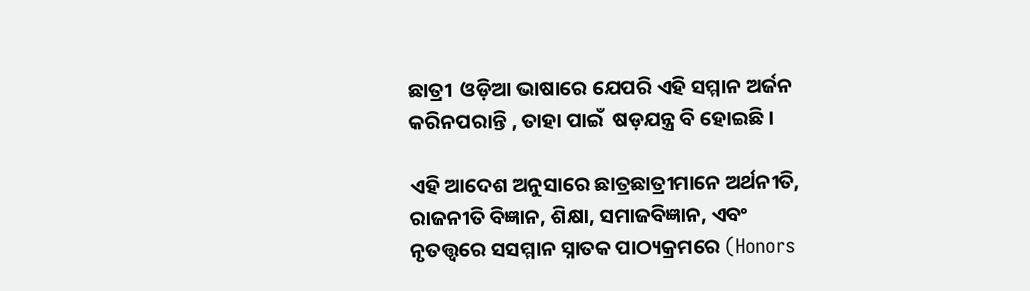ଛାତ୍ରୀ  ଓଡ଼ିଆ ଭାଷାରେ ଯେପରି ଏହି ସମ୍ମାନ ଅର୍ଜନ କରିନପରାନ୍ତି , ତାହା ପାଇଁ  ଷଡ଼ଯନ୍ତ୍ର ବି ହୋଇଛି ।

ଏହି ଆଦେଶ ଅନୁସାରେ ଛାତ୍ରଛାତ୍ରୀମାନେ ଅର୍ଥନୀତି, ରାଜନୀତି ବିଜ୍ଞାନ, ଶିକ୍ଷା, ସମାଜବିଜ୍ଞାନ, ଏବଂ ନୃତତ୍ତ୍ଵରେ ସସମ୍ମାନ ସ୍ନାତକ ପାଠ୍ୟକ୍ରମରେ (Honors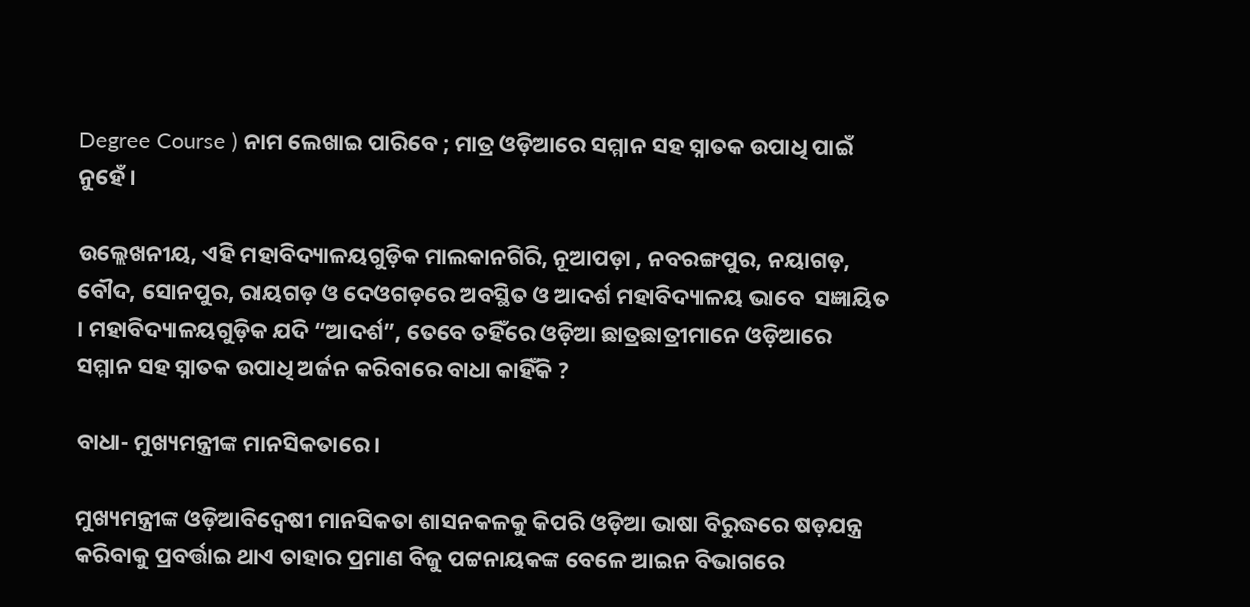Degree Course ) ନାମ ଲେଖାଇ ପାରିବେ ; ମାତ୍ର ଓଡ଼ିଆରେ ସମ୍ମାନ ସହ ସ୍ନାତକ ଉପାଧି ପାଇଁ ନୁହେଁ ।

ଉଲ୍ଲେଖନୀୟ, ଏହି ମହାବିଦ୍ୟାଳୟଗୁଡ଼ିକ ମାଲକାନଗିରି, ନୂଆପଡ଼ା , ନବରଙ୍ଗପୁର, ନୟାଗଡ଼, ବୌଦ, ସୋନପୁର, ରାୟଗଡ଼ ଓ ଦେଓଗଡ଼ରେ ଅବସ୍ଥିତ ଓ ଆଦର୍ଶ ମହାବିଦ୍ୟାଳୟ ଭାବେ  ସଜ୍ଞାୟିତ । ମହାବିଦ୍ୟାଳୟଗୁଡ଼ିକ ଯଦି “ଆଦର୍ଶ”, ତେବେ ତହିଁରେ ଓଡ଼ିଆ ଛାତ୍ରଛାତ୍ରୀମାନେ ଓଡ଼ିଆରେ ସମ୍ମାନ ସହ ସ୍ନାତକ ଉପାଧି ଅର୍ଜନ କରିବାରେ ବାଧା କାହିଁକି ?

ବାଧା- ମୁଖ୍ୟମନ୍ତ୍ରୀଙ୍କ ମାନସିକତାରେ ।

ମୁଖ୍ୟମନ୍ତ୍ରୀଙ୍କ ଓଡ଼ିଆବିଦ୍ଵେଷୀ ମାନସିକତା ଶାସନକଳକୁ କିପରି ଓଡ଼ିଆ ଭାଷା ବିରୁଦ୍ଧରେ ଷଡ଼ଯନ୍ତ୍ର କରିବାକୁ ପ୍ରବର୍ତ୍ତାଇ ଥାଏ ତାହାର ପ୍ରମାଣ ବିଜୁ ପଟ୍ଟନାୟକଙ୍କ ବେଳେ ଆଇନ ବିଭାଗରେ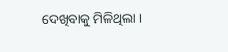ଦେଖିବାକୁ ମିଳିଥିଲା ।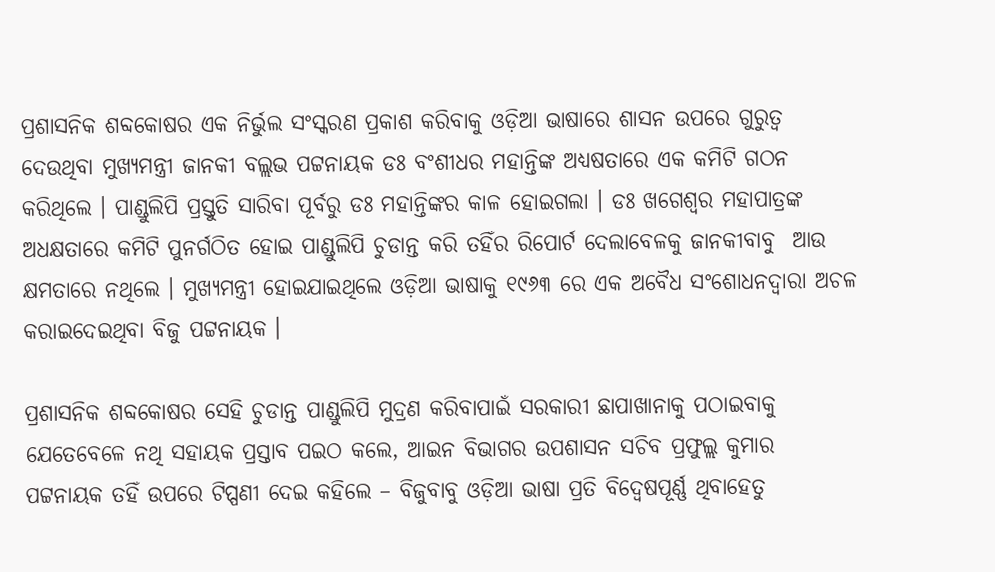ପ୍ରଶାସନିକ ଶବ୍ଦକୋଷର ଏକ ନିର୍ଭୁଲ ସଂସ୍କରଣ ପ୍ରକାଶ କରିବାକୁ ଓଡ଼ିଆ ଭାଷାରେ ଶାସନ ଉପରେ ଗୁରୁତ୍ଵ ଦେଉଥିବା ମୁଖ୍ୟମନ୍ତ୍ରୀ ଜାନକୀ ବଲ୍ଲଭ ପଟ୍ଟନାୟକ ଡଃ ବଂଶୀଧର ମହାନ୍ତିଙ୍କ ଅଧ୍ୟଷତାରେ ଏକ କମିଟି ଗଠନ କରିଥିଲେ । ପାଣ୍ଡୁଲିପି ପ୍ରସ୍ତୁତି ସାରିବା ପୂର୍ବରୁ ଡଃ ମହାନ୍ତିଙ୍କର କାଳ ହୋଇଗଲା । ଡଃ ଖଗେଶ୍ଵର ମହାପାତ୍ରଙ୍କ ଅଧକ୍ଷତାରେ କମିଟି ପୁନର୍ଗଠିତ ହୋଇ ପାଣ୍ଡୁଲିପି ଚୁଡାନ୍ତ କରି ତହିଁର ରିପୋର୍ଟ ଦେଲାବେଳକୁ ଜାନକୀବାବୁ  ଆଉ କ୍ଷମତାରେ ନଥିଲେ । ମୁଖ୍ୟମନ୍ତ୍ରୀ ହୋଇଯାଇଥିଲେ ଓଡ଼ିଆ ଭାଷାକୁ ୧୯୬୩ ରେ ଏକ ଅବୈଧ ସଂଶୋଧନଦ୍ବାରା ଅଚଳ କରାଇଦେଇଥିବା ବିଜୁ ପଟ୍ଟନାୟକ ।

ପ୍ରଶାସନିକ ଶବ୍ଦକୋଷର ସେହି ଚୁଡାନ୍ତ ପାଣ୍ଡୁଲିପି ମୁଦ୍ରଣ କରିବାପାଇଁ ସରକାରୀ ଛାପାଖାନାକୁ ପଠାଇବାକୁ ଯେତେବେଳେ ନଥି ସହାୟକ ପ୍ରସ୍ତାବ ପଇଠ କଲେ, ଆଇନ ବିଭାଗର ଉପଶାସନ ସଚିବ ପ୍ରଫୁଲ୍ଲ କୁମାର  ପଟ୍ଟନାୟକ ତହିଁ ଉପରେ ଟିପ୍ପଣୀ ଦେଇ କହିଲେ – ବିଜୁବାବୁ ଓଡ଼ିଆ ଭାଷା ପ୍ରତି ବିଦ୍ଵେଷପୂର୍ଣ୍ଣ ଥିବାହେତୁ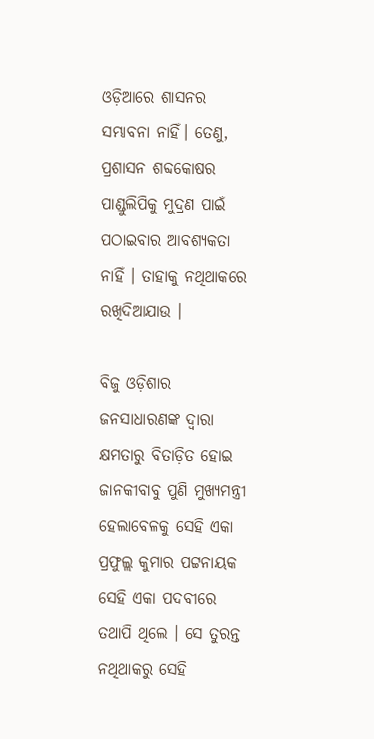ଓଡ଼ିଆରେ ଶାସନର ସମ୍ଭାବନା ନାହିଁ। ତେଣୁ, ପ୍ରଶାସନ ଶବ୍ଦକୋଷର ପାଣ୍ଡୁଲିପିକୁ ମୁଦ୍ରଣ ପାଇଁ ପଠାଇବାର ଆବଶ୍ୟକତା ନାହିଁ । ତାହାକୁ ନଥିଥାକରେ  ରଖିଦିଆଯାଉ ।

ବିଜୁ ଓଡ଼ିଶାର ଜନସାଧାରଣଙ୍କ ଦ୍ଵାରା କ୍ଷମତାରୁ ବିତାଡ଼ିତ ହୋଇ ଜାନକୀବାବୁ ପୁଣି ମୁଖ୍ୟମନ୍ତ୍ରୀ ହେଲାବେଳକୁ ସେହି ଏକା ପ୍ରଫୁଲ୍ଲ କୁମାର ପଟ୍ଟନାୟକ ସେହି ଏକା ପଦବୀରେ ତଥାପି ଥିଲେ । ସେ ତୁରନ୍ତ ନଥିଥାକରୁ ସେହି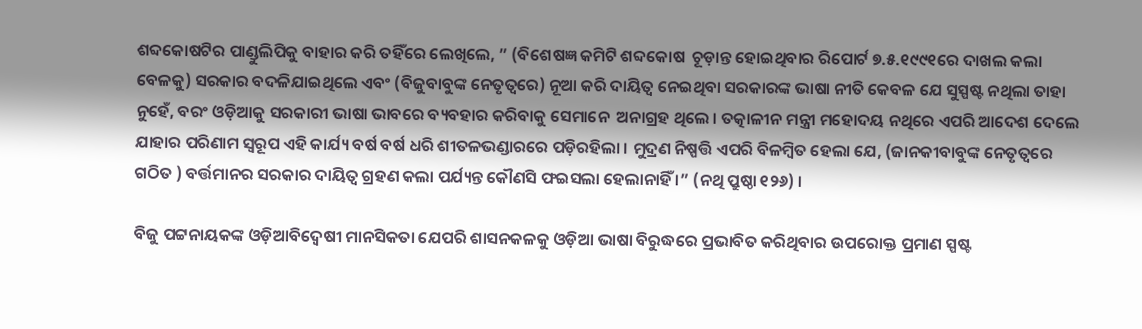ଶବ୍ଦକୋଷଟିର ପାଣ୍ଡୁଲିପିକୁ ବାହାର କରି ତହିଁରେ ଲେଖିଲେ, ” (ବିଶେଷଜ୍ଞ କମିଟି ଶବ୍ଦକୋଷ  ଚୂଡ଼ାନ୍ତ ହୋଇଥିବାର ରିପୋର୍ଟ ୭.୫.୧୯୯୧ରେ ଦାଖଲ କଲା ବେଳକୁ) ସରକାର ବଦଳିଯାଇଥିଲେ ଏବଂ (ବିଜୁବାବୁଙ୍କ ନେତୃତ୍ବରେ) ନୂଆ କରି ଦାୟିତ୍ଵ ନେଇଥିବା ସରକାରଙ୍କ ଭାଷା ନୀତି କେବଳ ଯେ ସୁସ୍ପଷ୍ଟ ନଥିଲା ତାହା ନୁହେଁ, ବରଂ ଓଡ଼ିଆକୁ ସରକାରୀ ଭାଷା ଭାବରେ ବ୍ୟବହାର କରିବାକୁ ସେମାନେ  ଅନାଗ୍ରହ ଥିଲେ । ତତ୍କାଳୀନ ମନ୍ତ୍ରୀ ମହୋଦୟ ନଥିରେ ଏପରି ଆଦେଶ ଦେଲେ ଯାହାର ପରିଣାମ ସ୍ଵରୂପ ଏହି କାର୍ଯ୍ୟ ବର୍ଷ ବର୍ଷ ଧରି ଶୀତଳଭଣ୍ଡାରରେ ପଡ଼ିରହିଲା । ମୁଦ୍ରଣ ନିଷ୍ପତ୍ତି ଏପରି ବିଳମ୍ବିତ ହେଲା ଯେ, (ଜାନକୀବାବୁଙ୍କ ନେତୃତ୍ବରେ ଗଠିତ ) ବର୍ତ୍ତମାନର ସରକାର ଦାୟିତ୍ଵ ଗ୍ରହଣ କଲା ପର୍ଯ୍ୟନ୍ତ କୌଣସି ଫଇସଲା ହେଲାନାହିଁ ।” (ନଥି ପ୍ରୁଷ୍ଠା ୧୨୬) ।

ବିଜୁ ପଟ୍ଟନାୟକଙ୍କ ଓଡ଼ିଆବିଦ୍ଵେଷୀ ମାନସିକତା ଯେପରି ଶାସନକଳକୁ ଓଡ଼ିଆ ଭାଷା ବିରୁଦ୍ଧରେ ପ୍ରଭାବିତ କରିଥିବାର ଉପରୋକ୍ତ ପ୍ରମାଣ ସ୍ପଷ୍ଟ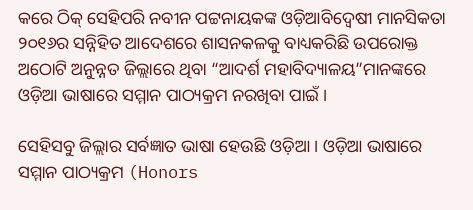କରେ ଠିକ୍ ସେହିପରି ନବୀନ ପଟ୍ଟନାୟକଙ୍କ ଓଡ଼ିଆବିଦ୍ଵେଷୀ ମାନସିକତା ୨୦୧୬ର ସନ୍ନିହିତ ଆଦେଶରେ ଶାସନକଳକୁ ବାଧ୍ୟକରିଛି ଉପରୋକ୍ତ ଅଠୋଟି ଅନୁନ୍ନତ ଜିଲ୍ଲାରେ ଥିବା “ଆଦର୍ଶ ମହାବିଦ୍ୟାଳୟ”ମାନଙ୍କରେ ଓଡ଼ିଆ ଭାଷାରେ ସମ୍ମାନ ପାଠ୍ୟକ୍ରମ ନରଖିବା ପାଇଁ ।

ସେହିସବୁ ଜିଲ୍ଲାର ସର୍ବଜ୍ଞାତ ଭାଷା ହେଉଛି ଓଡ଼ିଆ । ଓଡ଼ିଆ ଭାଷାରେ ସମ୍ମାନ ପାଠ୍ୟକ୍ରମ (Honors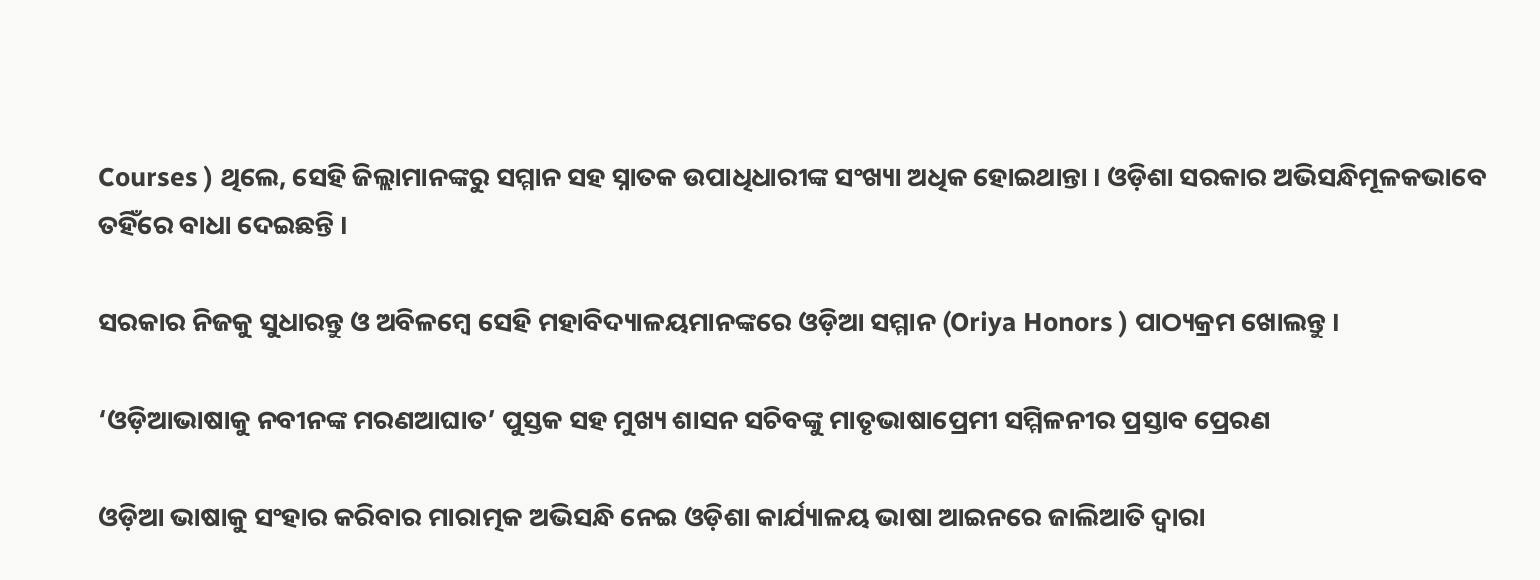Courses ) ଥିଲେ, ସେହି ଜିଲ୍ଲାମାନଙ୍କରୁ ସମ୍ମାନ ସହ ସ୍ନାତକ ଉପାଧିଧାରୀଙ୍କ ସଂଖ୍ୟା ଅଧିକ ହୋଇଥାନ୍ତା । ଓଡ଼ିଶା ସରକାର ଅଭିସନ୍ଧିମୂଳକଭାବେ ତହିଁରେ ବାଧା ଦେଇଛନ୍ତି ।

ସରକାର ନିଜକୁ ସୁଧାରନ୍ତୁ ଓ ଅବିଳମ୍ବେ ସେହି ମହାବିଦ୍ୟାଳୟମାନଙ୍କରେ ଓଡ଼ିଆ ସମ୍ମାନ (Oriya Honors ) ପାଠ୍ୟକ୍ରମ ଖୋଲନ୍ତୁ ।

‘ଓଡ଼ିଆଭାଷାକୁ ନବୀନଙ୍କ ମରଣଆଘାତ’ ପୁସ୍ତକ ସହ ମୁଖ୍ୟ ଶାସନ ସଚିବଙ୍କୁ ମାତୃଭାଷାପ୍ରେମୀ ସମ୍ମିଳନୀର ପ୍ରସ୍ତାବ ପ୍ରେରଣ

ଓଡ଼ିଆ ଭାଷାକୁ ସଂହାର କରିବାର ମାରାତ୍ମକ ଅଭିସନ୍ଧି ନେଇ ଓଡ଼ିଶା କାର୍ଯ୍ୟାଳୟ ଭାଷା ଆଇନରେ ଜାଲିଆତି ଦ୍ଵାରା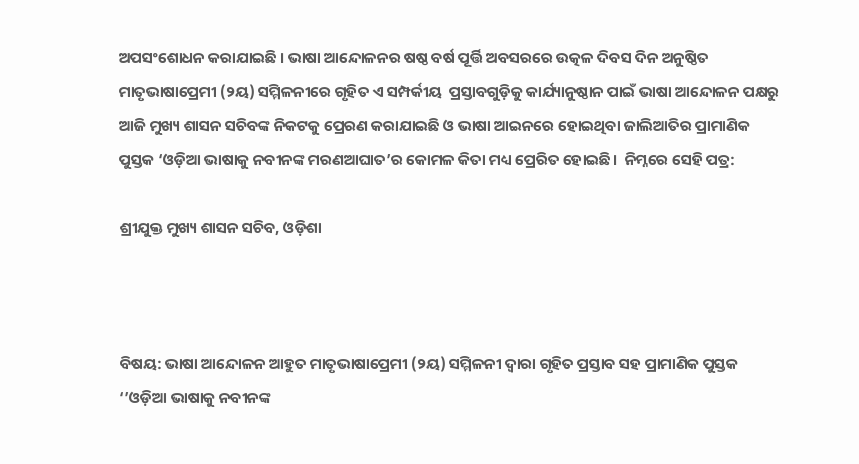ଅପସଂଶୋଧନ କରାଯାଇଛି । ଭାଷା ଆନ୍ଦୋଳନର ଷଷ୍ଠ ବର୍ଷ ପୂର୍ତ୍ତି ଅବସରରେ ଉତ୍କଳ ଦିବସ ଦିନ ଅନୁଷ୍ଠିତ ମାତୃଭାଷାପ୍ରେମୀ (୨ୟ) ସମ୍ମିଳନୀରେ ଗୃହିତ ଏ ସମ୍ପର୍କୀୟ  ପ୍ରସ୍ତାବଗୁଡ଼ିକୁ କାର୍ଯ୍ୟାନୁଷ୍ଠାନ ପାଇଁ ଭାଷା ଆନ୍ଦୋଳନ ପକ୍ଷରୁ ଆଜି ମୁଖ୍ୟ ଶାସନ ସଚିବଙ୍କ ନିକଟକୁ ପ୍ରେରଣ କରାଯାଇଛି ଓ ଭାଷା ଆଇନରେ ହୋଇଥିବା ଜାଲିଆତିର ପ୍ରାମାଣିକ ପୁସ୍ତକ ‘ଓଡ଼ିଆ ଭାଷାକୁ ନବୀନଙ୍କ ମରଣଆଘାତ’ର କୋମଳ କିତା ମଧ୍ୟ ପ୍ରେରିତ ହୋଇଛି।  ନିମ୍ନରେ ସେହି ପତ୍ର:

ଶ୍ରୀଯୁକ୍ତ ମୁଖ୍ୟ ଶାସନ ସଚିବ, ଓଡ଼ିଶା



ବିଷୟ: ଭାଷା ଆନ୍ଦୋଳନ ଆହୁତ ମାତୃଭାଷାପ୍ରେମୀ (୨ୟ) ସମ୍ମିଳନୀ ଦ୍ଵାରା ଗୃହିତ ପ୍ରସ୍ତାବ ସହ ପ୍ରାମାଣିକ ପୁସ୍ତକ ‘’ଓଡ଼ିଆ ଭାଷାକୁ ନବୀନଙ୍କ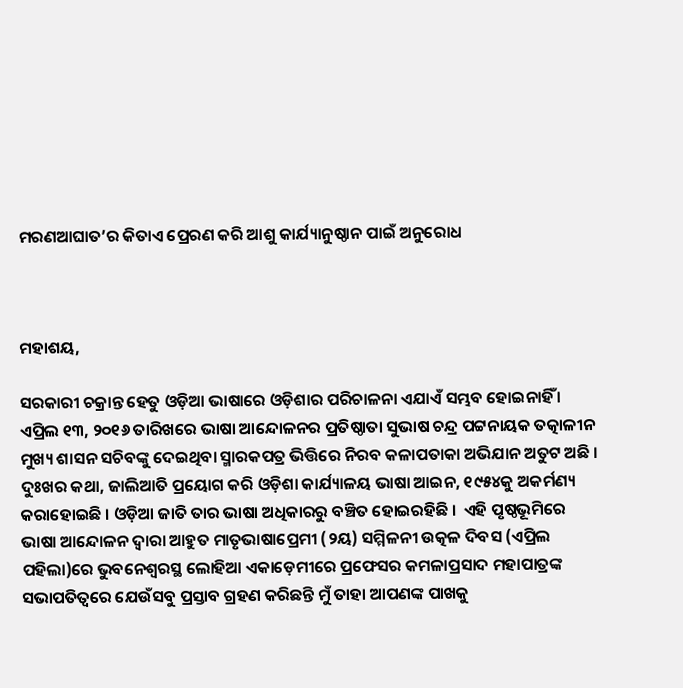ମରଣଆଘାତ’ର କିତାଏ ପ୍ରେରଣ କରି ଆଶୁ କାର୍ଯ୍ୟାନୁଷ୍ଠାନ ପାଇଁ ଅନୁରୋଧ



ମହାଶୟ,

ସରକାରୀ ଚକ୍ରାନ୍ତ ହେତୁ ଓଡ଼ିଆ ଭାଷାରେ ଓଡ଼ିଶାର ପରିଚାଳନା ଏଯାଏଁ ସମ୍ଭବ ହୋଇନାହିଁ । ଏପ୍ରିଲ ୧୩, ୨୦୧୬ ତାରିଖରେ ଭାଷା ଆନ୍ଦୋଳନର ପ୍ରତିଷ୍ଠାତା ସୁଭାଷ ଚନ୍ଦ୍ର ପଟ୍ଟନାୟକ ତତ୍କାଳୀନ ମୁଖ୍ୟ ଶାସନ ସଚିବଙ୍କୁ ଦେଇଥିବା ସ୍ମାରକପତ୍ର ଭିତ୍ତିରେ ନିରବ କଳାପତାକା ଅଭିଯାନ ଅତୁଟ ଅଛି । ଦୁଃଖର କଥା, ଜାଲିଆତି ପ୍ରୟୋଗ କରି ଓଡ଼ିଶା କାର୍ଯ୍ୟାଳୟ ଭାଷା ଆଇନ, ୧୯୫୪କୁ ଅକର୍ମଣ୍ୟ କରାହୋଇଛି । ଓଡ଼ିଆ ଜାତି ତାର ଭାଷା ଅଧିକାରରୁ ବଞ୍ଚିତ ହୋଇରହିଛି ।  ଏହି ପୃଷ୍ଠଭୂମିରେ ଭାଷା ଆନ୍ଦୋଳନ ଦ୍ଵାରା ଆହୁତ ମାତୃଭାଷାପ୍ରେମୀ (୨ୟ) ସମ୍ମିଳନୀ ଉତ୍କଳ ଦିବସ (ଏପ୍ରିଲ ପହିଲା)ରେ ଭୁବନେଶ୍ଵରସ୍ଥ ଲୋହିଆ ଏକାଡ଼େମୀରେ ପ୍ରଫେସର କମଳାପ୍ରସାଦ ମହାପାତ୍ରଙ୍କ ସଭାପତିତ୍ଵରେ ଯେଉଁସବୁ ପ୍ରସ୍ତାବ ଗ୍ରହଣ କରିଛନ୍ତି ମୁଁ ତାହା ଆପଣଙ୍କ ପାଖକୁ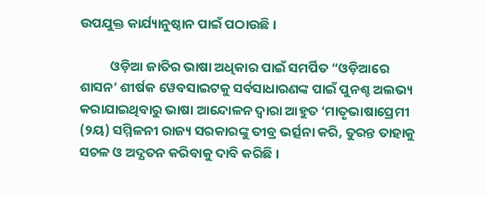ଉପଯୁକ୍ତ କାର୍ଯ୍ୟାନୁଷ୍ଠାନ ପାଇଁ ପଠାଉଛି ।

          ଓଡ଼ିଆ ଜାତିର ଭାଷା ଅଧିକାର ପାଇଁ ସମର୍ପିତ “ଓଡ଼ିଆରେ ଶାସନ’ ଶୀର୍ଷକ ୱେବସାଇଟକୁ ସର୍ବସାଧାରଣଙ୍କ ପାଇଁ ପୁନଶ୍ଚ ଅଲଭ୍ୟ କରାଯାଇଥିବାରୁ ଭାଷା ଆନ୍ଦୋଳନ ଦ୍ଵାରା ଆହୁତ ‘ମାତୃଭାଷାପ୍ରେମୀ (୨ୟ) ସମ୍ମିଳନୀ ରାଜ୍ୟ ସରକାରଙ୍କୁ ତୀବ୍ର ଭର୍ତ୍ସନା କରି, ତୁରନ୍ତ ତାହାକୁ ସଚଳ ଓ ଅଦ୍ଯତନ କରିବାକୁ ଦାବି କରିଛି ।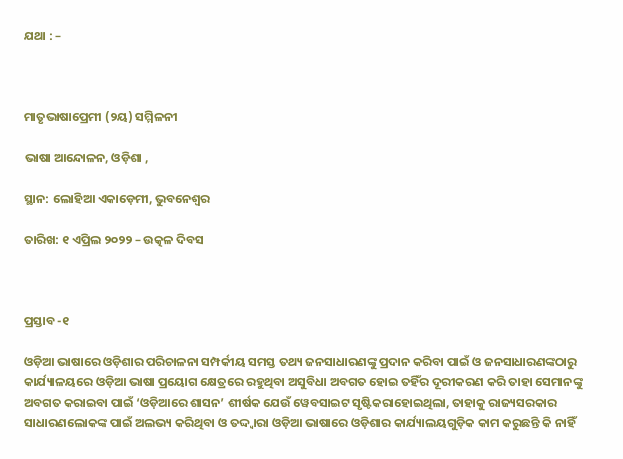ଯଥା : –



ମାତୃଭାଷାପ୍ରେମୀ (୨ୟ) ସମ୍ମିଳନୀ

ଭାଷା ଆନ୍ଦୋଳନ, ଓଡ଼ିଶା ,

ସ୍ଥାନ: ଲୋହିଆ ଏକାଡ଼େମୀ, ଭୁବନେଶ୍ଵର

ତାରିଖ: ୧ ଏପ୍ରିଲ ୨୦୨୨ – ଉତ୍କଳ ଦିବସ



ପ୍ରସ୍ତାବ -୧

ଓଡ଼ିଆ ଭାଷାରେ ଓଡ଼ିଶାର ପରିଚାଳନା ସମ୍ପର୍କୀୟ ସମସ୍ତ ତଥ୍ୟ ଜନସାଧାରଣଙ୍କୁ ପ୍ରଦାନ କରିବା ପାଇଁ ଓ ଜନସାଧାରଣଙ୍କଠାରୁ କାର୍ଯ୍ୟାଳୟରେ ଓଡ଼ିଆ ଭାଷା ପ୍ରୟୋଗ କ୍ଷେତ୍ରରେ ରହୁଥିବା ଅସୁବିଧା ଅବଗତ ହୋଇ ତହିଁର ଦୂରୀକରଣ କରି ତାହା ସେମାନଙ୍କୁ ଅବଗତ କରାଇବା ପାଇଁ ‘ଓଡ଼ିଆରେ ଶାସନ’ ଶୀର୍ଷକ ଯେଉଁ ୱେବସାଇଟ ସୃଷ୍ଟିକରାହୋଇଥିଲା, ତାହାକୁ ରାଜ୍ୟସରକାର ସାଧାରଣଲୋକଙ୍କ ପାଇଁ ଅଲଭ୍ୟ କରିଥିବା ଓ ତଦ୍ଦ୍ଵାରା ଓଡ଼ିଆ ଭାଷାରେ ଓଡ଼ିଶାର କାର୍ଯ୍ୟାଲୟଗୁଡ଼ିକ କାମ କରୁଛନ୍ତି କି ନାହିଁ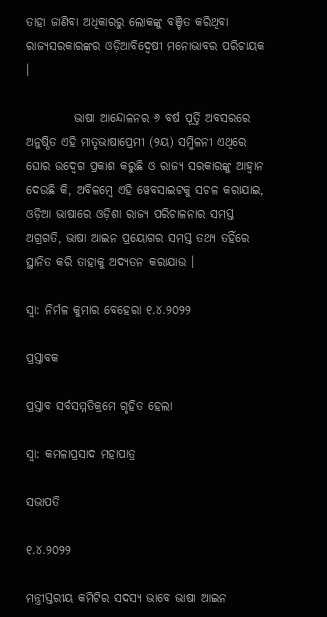ତାହା ଜାଣିବା ଅଧିକାରରୁ ଲୋକଙ୍କୁ ବଞ୍ଚିତ କରିଥିବା ରାଜ୍ୟସରକାରଙ୍କର ଓଡ଼ିଆବିଦ୍ଵେଷୀ ମନୋଭାବର ପରିଚାୟକ ।

          ଭାଷା ଆନ୍ଦୋଳନର ୬ ବର୍ଷ ପୂର୍ତ୍ତି ଅବସରରେ ଅନୁଷ୍ଠିତ ଏହି ମାତୃଭାଷାପ୍ରେମୀ (୨ୟ) ସମ୍ମିଳନୀ ଏଥିରେ ଘୋର ଉଦ୍ବେଗ ପ୍ରକାଶ କରୁଛି ଓ ରାଜ୍ୟ ସରକାରଙ୍କୁ ଆହ୍ଵାନ ଦେଉଛି କି, ଅବିଳମ୍ବେ ଏହି ୱେବସାଇଟକୁ ସଚଳ କରାଯାଇ, ଓଡ଼ିଆ ଭାଷାରେ ଓଡ଼ିଶା ରାଜ୍ୟ ପରିଚାଳନାର ସମସ୍ତ ଅଗ୍ରଗତି, ଭାଷା ଆଇନ ପ୍ରୟୋଗର ସମସ୍ତ ତଥ୍ୟ ତହିଁରେ ସ୍ଥାନିତ କରି ତାହାକୁ ଅଦ୍ଯତନ କରାଯାଉ ।

ସ୍ଵା: ନିର୍ମଳ କୁମାର ବେହେରା ୧.୪.୨୦୨୨

ପ୍ରସ୍ତାବକ

ପ୍ରସ୍ତାବ ସର୍ବସମ୍ମତିକ୍ରମେ ଗୃହିତ ହେଲା

ସ୍ଵା: କମଳାପ୍ରସାଦ ମହାପାତ୍ର

ସଭାପତି

୧.୪.୨୦୨୨

ମନ୍ତ୍ରୀସ୍ତରୀୟ କମିଟିର ସଦସ୍ୟ ଭାବେ ଭାଷା ଆଇନ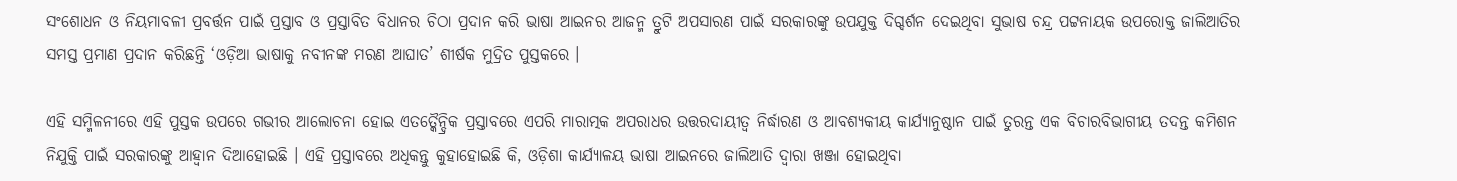ସଂଶୋଧନ ଓ ନିୟମାବଳୀ ପ୍ରବର୍ତ୍ତନ ପାଇଁ ପ୍ରସ୍ତାବ ଓ ପ୍ରସ୍ତାବିତ ବିଧାନର ଚିଠା ପ୍ରଦାନ କରି ଭାଷା ଆଇନର ଆଜନ୍ମ ତ୍ରୁଟି ଅପସାରଣ ପାଇଁ ସରକାରଙ୍କୁ ଉପଯୁକ୍ତ ଦିଗ୍ଦର୍ଶନ ଦେଇଥିବା ସୁଭାଷ ଚନ୍ଦ୍ର ପଟ୍ଟନାୟକ ଉପରୋକ୍ତ ଜାଲିଆତିର ସମସ୍ତ ପ୍ରମାଣ ପ୍ରଦାନ କରିଛନ୍ତି ‘ଓଡ଼ିଆ ଭାଷାକୁ ନବୀନଙ୍କ ମରଣ ଆଘାତ’ ଶୀର୍ଷକ ମୁଦ୍ରିତ ପୁସ୍ତକରେ ।

ଏହି ସମ୍ମିଳନୀରେ ଏହି ପୁସ୍ତକ ଉପରେ ଗଭୀର ଆଲୋଚନା ହୋଇ ଏତତ୍କୈନ୍ଦ୍ରିକ ପ୍ରସ୍ତାବରେ ଏପରି ମାରାତ୍ମକ ଅପରାଧର ଉତ୍ତରଦାୟୀତ୍ଵ ନିର୍ଦ୍ଧାରଣ ଓ ଆବଶ୍ୟକୀୟ କାର୍ଯ୍ୟାନୁଷ୍ଠାନ ପାଇଁ ତୁରନ୍ତ ଏକ ବିଚାରବିଭାଗୀୟ ତଦନ୍ତ କମିଶନ ନିଯୁକ୍ତି ପାଇଁ ସରକାରଙ୍କୁ ଆହ୍ଵାନ ଦିଆହୋଇଛି । ଏହି ପ୍ରସ୍ତାବରେ ଅଧିକନ୍ତୁ କୁହାହୋଇଛି କି, ଓଡ଼ିଶା କାର୍ଯ୍ୟାଳୟ ଭାଷା ଆଇନରେ ଜାଲିଆତି ଦ୍ଵାରା ଖଞ୍ଜା ହୋଇଥିବା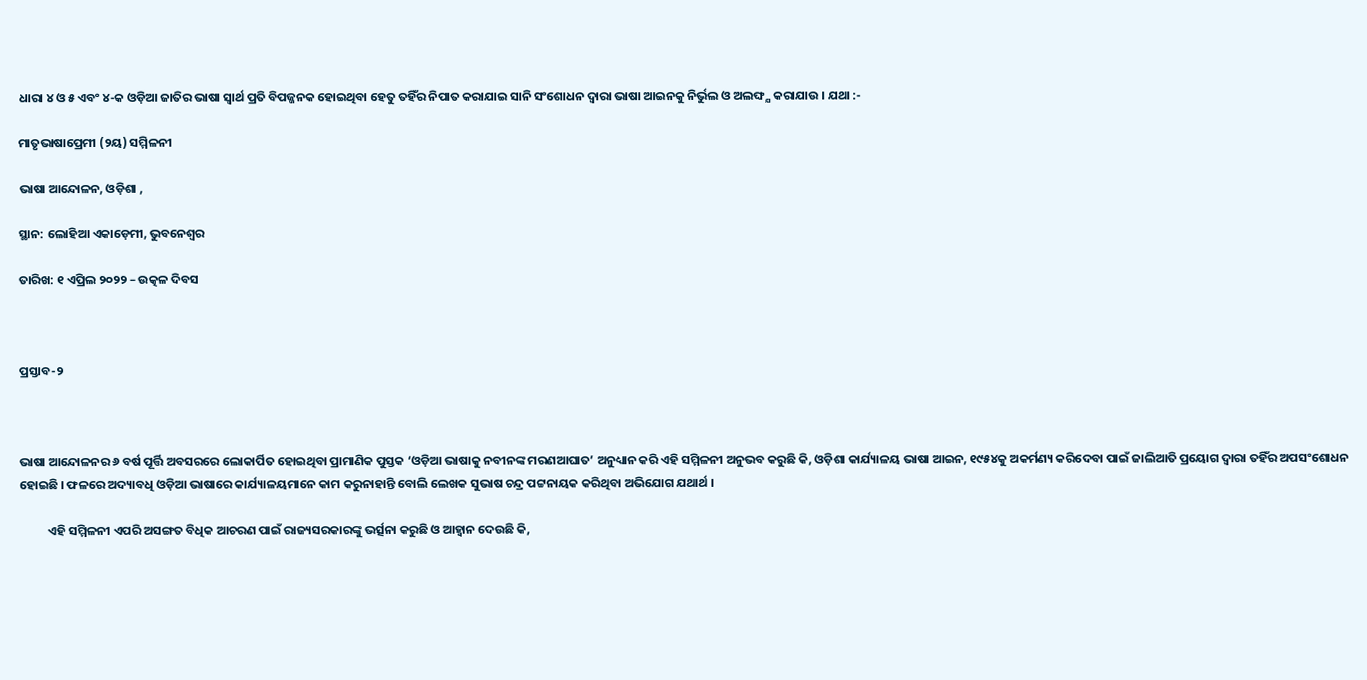ଧାରା ୪ ଓ ୫ ଏବଂ ୪-କ ଓଡ଼ିଆ ଜାତିର ଭାଷା ସ୍ଵାର୍ଥ ପ୍ରତି ବିପଜ୍ଜନକ ହୋଇଥିବା ହେତୁ ତହିଁର ନିପାତ କରାଯାଇ ସାନି ସଂଶୋଧନ ଦ୍ଵାରା ଭାଷା ଆଇନକୁ ନିର୍ଭୁଲ ଓ ଅଲଙ୍ଘ୍ଯ କରାଯାଉ । ଯଥା :-

ମାତୃଭାଷାପ୍ରେମୀ (୨ୟ) ସମ୍ମିଳନୀ

ଭାଷା ଆନ୍ଦୋଳନ, ଓଡ଼ିଶା ,

ସ୍ଥାନ: ଲୋହିଆ ଏକାଡ଼େମୀ, ଭୁବନେଶ୍ଵର

ତାରିଖ: ୧ ଏପ୍ରିଲ ୨୦୨୨ – ଉତ୍କଳ ଦିବସ



ପ୍ରସ୍ତାବ-୨



ଭାଷା ଆନ୍ଦୋଳନର ୬ ବର୍ଷ ପୂର୍ତ୍ତି ଅବସରରେ ଲୋକାର୍ପିତ ହୋଇଥିବା ପ୍ରାମାଣିକ ପୁସ୍ତକ ‘ଓଡ଼ିଆ ଭାଷାକୁ ନବୀନଙ୍କ ମରଣଆଘାତ’ ଅନୁଧ୍ୟାନ କରି ଏହି ସମ୍ମିଳନୀ ଅନୁଭବ କରୁଛି କି, ଓଡ଼ିଶା କାର୍ଯ୍ୟାଳୟ ଭାଷା ଆଇନ, ୧୯୫୪କୁ ଅକର୍ମଣ୍ୟ କରିଦେବା ପାଇଁ ଜାଲିଆତି ପ୍ରୟୋଗ ଦ୍ଵାରା ତହିଁର ଅପସଂଶୋଧନ ହୋଇଛି । ଫଳରେ ଅଦ୍ୟାବଧି ଓଡ଼ିଆ ଭାଷାରେ କାର୍ଯ୍ୟାଳୟମାନେ କାମ କରୁନାହାନ୍ତି ବୋଲି ଲେଖକ ସୁଭାଷ ଚନ୍ଦ୍ର ପଟ୍ଟନାୟକ କରିଥିବା ଅଭିଯୋଗ ଯଥାର୍ଥ ।

          ଏହି ସମ୍ମିଳନୀ ଏପରି ଅସଙ୍ଗତ ବିଧିକ ଆଚରଣ ପାଇଁ ରାଜ୍ୟସରକାରଙ୍କୁ ଭର୍ତ୍ସନା କରୁଛି ଓ ଆହ୍ଵାନ ଦେଉଛି କି,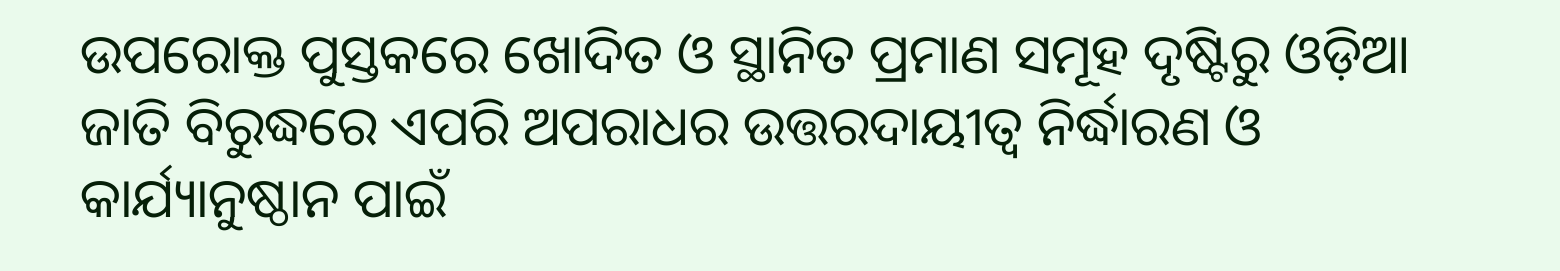ଉପରୋକ୍ତ ପୁସ୍ତକରେ ଖୋଦିତ ଓ ସ୍ଥାନିତ ପ୍ରମାଣ ସମୂହ ଦୃଷ୍ଟିରୁ ଓଡ଼ିଆ ଜାତି ବିରୁଦ୍ଧରେ ଏପରି ଅପରାଧର ଉତ୍ତରଦାୟୀତ୍ଵ ନିର୍ଦ୍ଧାରଣ ଓ କାର୍ଯ୍ୟାନୁଷ୍ଠାନ ପାଇଁ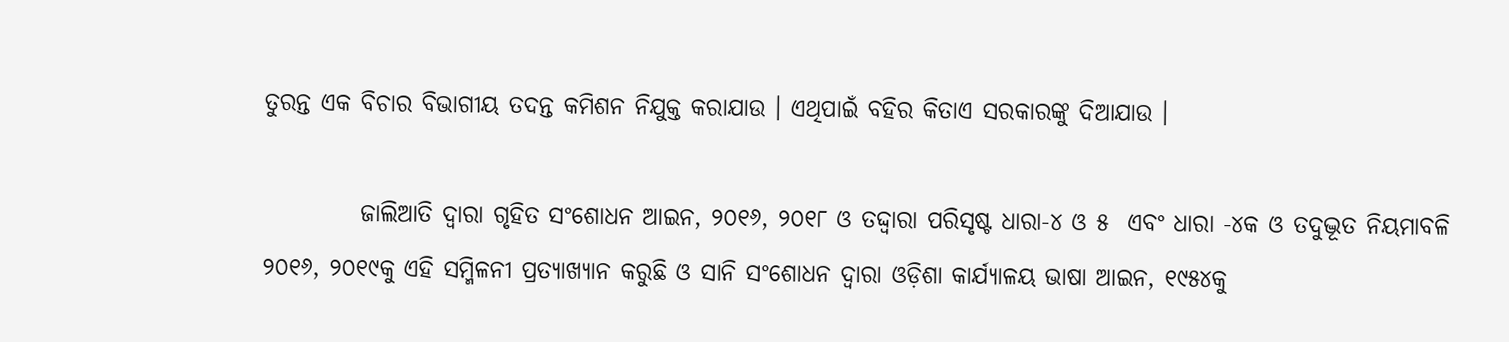ତୁରନ୍ତ ଏକ ବିଚାର ବିଭାଗୀୟ ତଦନ୍ତ କମିଶନ ନିଯୁକ୍ତ କରାଯାଉ । ଏଥିପାଇଁ ବହିର କିତାଏ ସରକାରଙ୍କୁ ଦିଆଯାଉ ।

          ଜାଲିଆତି ଦ୍ଵାରା ଗୃହିତ ସଂଶୋଧନ ଆଇନ, ୨୦୧୬, ୨୦୧୮ ଓ ତଦ୍ଦ୍ଵାରା ପରିସୃଷ୍ଟ ଧାରା-୪ ଓ ୫  ଏବଂ ଧାରା -୪କ ଓ ତଦୁଦ୍ଭୂତ ନିୟମାବଳି ୨୦୧୬, ୨୦୧୯କୁ ଏହି ସମ୍ମିଳନୀ ପ୍ରତ୍ୟାଖ୍ୟାନ କରୁଛି ଓ ସାନି ସଂଶୋଧନ ଦ୍ଵାରା ଓଡ଼ିଶା କାର୍ଯ୍ୟାଳୟ ଭାଷା ଆଇନ, ୧୯୫୪କୁ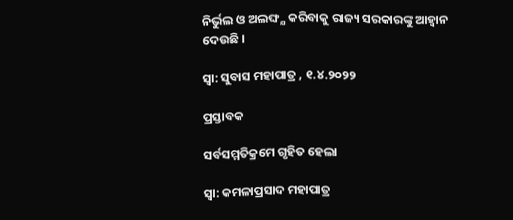ନିର୍ଭୁଲ ଓ ଅଲଙ୍ଘ୍ଯ କରିବାକୁ ରାଜ୍ୟ ସରକାରଙ୍କୁ ଆହ୍ଵାନ ଦେଉଛି ।

ସ୍ଵା: ସୁବାସ ମହାପାତ୍ର , ୧.୪.୨୦୨୨

ପ୍ରସ୍ତାବକ

ସର୍ବସମ୍ମତିକ୍ରମେ ଗୃହିତ ହେଲା

ସ୍ଵା: କମଳାପ୍ରସାଦ ମହାପାତ୍ର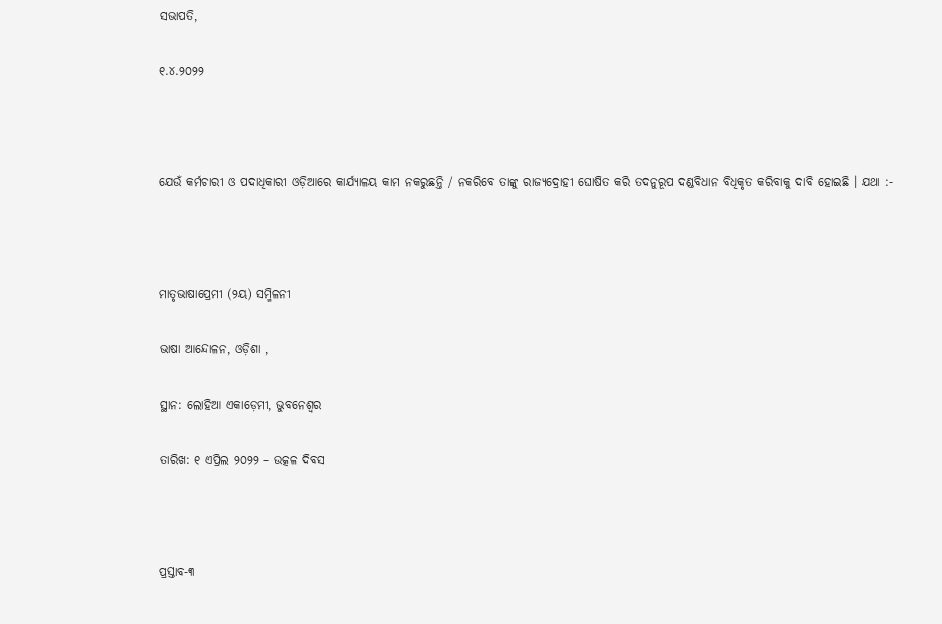ସଭାପତି,

୧.୪.୨୦୨୨



ଯେଉଁ କର୍ମଚାରୀ ଓ ପଦାଧିକାରୀ ଓଡ଼ିଆରେ କାର୍ଯ୍ୟାଳୟ କାମ ନକରୁଛନ୍ତି / ନକରିବେ ତାଙ୍କୁ ରାଜ୍ୟଦ୍ରୋହୀ ଘୋଷିତ କରି ତଦନୁରୂପ ଦଣ୍ଡବିଧାନ ବିଧିକୃତ କରିବାକୁ ଦାବି ହୋଇଛି । ଯଥା :-



ମାତୃଭାଷାପ୍ରେମୀ (୨ୟ) ସମ୍ମିଳନୀ

ଭାଷା ଆନ୍ଦୋଳନ, ଓଡ଼ିଶା ,

ସ୍ଥାନ: ଲୋହିଆ ଏକାଡ଼େମୀ, ଭୁବନେଶ୍ଵର

ତାରିଖ: ୧ ଏପ୍ରିଲ ୨୦୨୨ – ଉତ୍କଳ ଦିବସ



ପ୍ରସ୍ତାବ-୩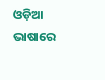ଓଡ଼ିଆ ଭାଷାରେ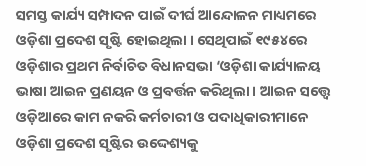ସମସ୍ତ କାର୍ଯ୍ୟ ସମ୍ପାଦନ ପାଇଁ ଦୀର୍ଘ ଆନ୍ଦୋଳନ ମାଧ୍ୟମରେ ଓଡ଼ିଶା ପ୍ରଦେଶ ସୃଷ୍ଟି ହୋଇଥିଲା । ସେଥିପାଇଁ ୧୯୫୪ରେ ଓଡ଼ିଶାର ପ୍ରଥମ ନିର୍ବାଚିତ ବିଧାନସଭା ‘ଓଡ଼ିଶା କାର୍ଯ୍ୟାଳୟ ଭାଷା ଆଇନ ପ୍ରଣୟନ ଓ ପ୍ରବର୍ତ୍ତନ କରିଥିଲା । ଆଇନ ସତ୍ତ୍ୱେ ଓଡ଼ିଆରେ କାମ ନକରି କର୍ମଚାରୀ ଓ ପଦାଧିକାରୀମାନେ ଓଡ଼ିଶା ପ୍ରଦେଶ ସୃଷ୍ଟିର ଉଦ୍ଦେଶ୍ୟକୁ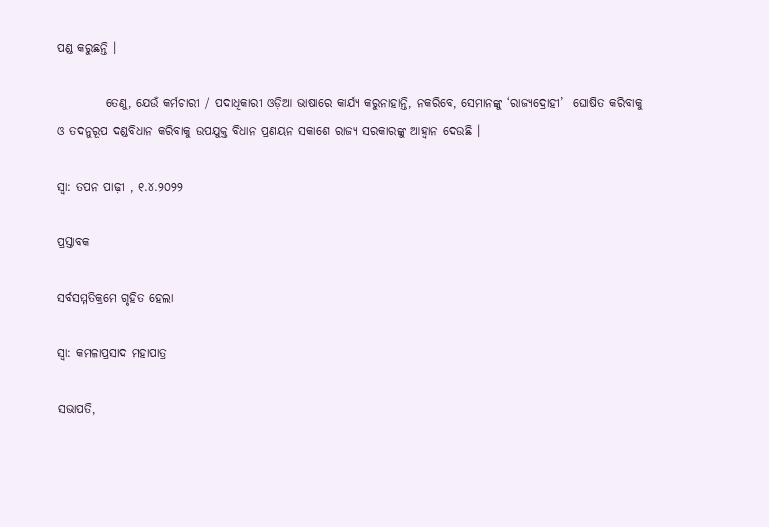ପଣ୍ଡ କରୁଛନ୍ତି ।

          ତେଣୁ, ଯେଉଁ କର୍ମଚାରୀ / ପଦାଧିକାରୀ ଓଡ଼ିଆ ଭାଷାରେ କାର୍ଯ୍ୟ କରୁନାହାନ୍ତି, ନକରିବେ, ସେମାନଙ୍କୁ ‘ରାଜ୍ୟଦ୍ରୋହୀ’  ଘୋଷିତ କରିବାକୁ ଓ ତଦନୁରୂପ ଦଣ୍ଡବିଧାନ କରିବାକୁ ଉପଯୁକ୍ତ ବିଧାନ ପ୍ରଣୟନ ସକାଶେ ରାଜ୍ୟ ସରକାରଙ୍କୁ ଆହ୍ଵାନ ଦେଉଛି ।

ସ୍ଵା: ତପନ ପାଢ଼ୀ , ୧.୪.୨୦୨୨

ପ୍ରସ୍ତାବକ

ସର୍ବସମ୍ମତିକ୍ରମେ ଗୃହିତ ହେଲା

ସ୍ଵା: କମଳାପ୍ରସାଦ ମହାପାତ୍ର

ସଭାପତି,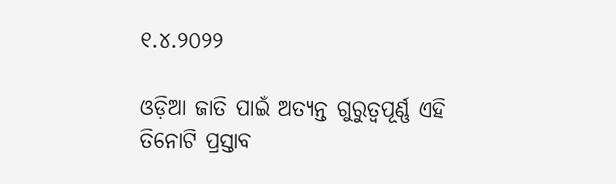୧.୪.୨୦୨୨

ଓଡ଼ିଆ ଜାତି ପାଇଁ ଅତ୍ୟନ୍ତ ଗୁରୁତ୍ୱପୂର୍ଣ୍ଣ ଏହି ତିନୋଟି ପ୍ରସ୍ତାବ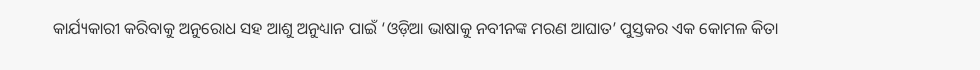କାର୍ଯ୍ୟକାରୀ କରିବାକୁ ଅନୁରୋଧ ସହ ଆଶୁ ଅନୁଧ୍ୟାନ ପାଇଁ ‘ଓଡ଼ିଆ ଭାଷାକୁ ନବୀନଙ୍କ ମରଣ ଆଘାତ’ ପୁସ୍ତକର ଏକ କୋମଳ କିତା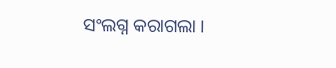ସଂଲଗ୍ନ କରାଗଲା ।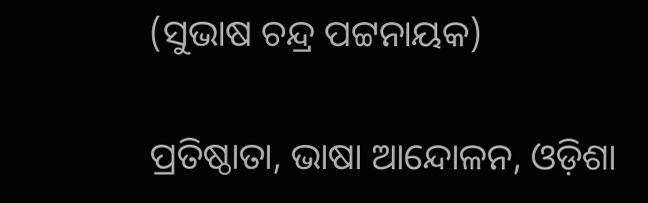(ସୁଭାଷ ଚନ୍ଦ୍ର ପଟ୍ଟନାୟକ)

ପ୍ରତିଷ୍ଠାତା, ଭାଷା ଆନ୍ଦୋଳନ, ଓଡ଼ିଶା